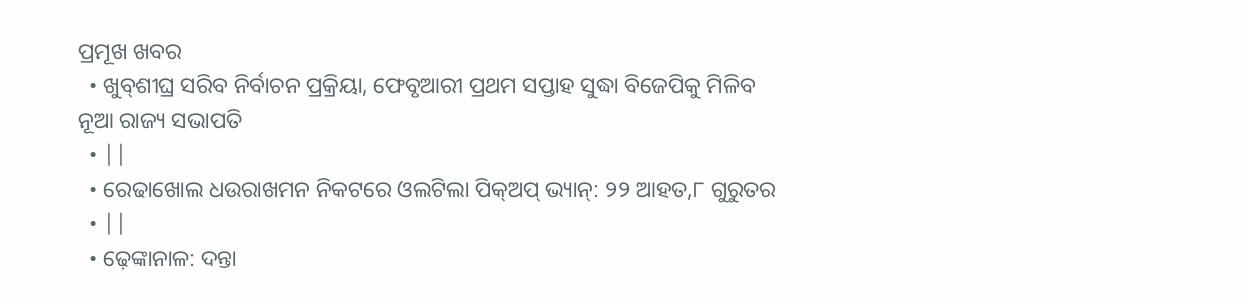ପ୍ରମୂଖ ଖବର
  • ଖୁବ୍‌ଶୀଘ୍ର ସରିବ ନିର୍ବାଚନ ପ୍ରକ୍ରିୟା, ଫେବୃଆରୀ ପ୍ରଥମ ସପ୍ତାହ ସୁଦ୍ଧା ବିଜେପିକୁ ମିଳିବ ନୂଆ ରାଜ୍ୟ ସଭାପତି
  • ||
  • ରେଢାଖୋଲ ଧଉରାଖମନ ନିକଟରେ ଓଲଟିଲା ପିକ୍‌ଅପ୍ ଭ୍ୟାନ୍: ୨୨ ଆହତ,୮ ଗୁରୁତର
  • ||
  • ଢ଼େଙ୍କାନାଳ: ଦନ୍ତା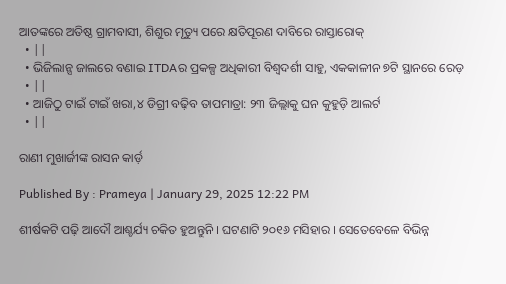ଆତଙ୍କରେ ଅତିଷ୍ଠ ଗ୍ରାମବାସୀ, ଶିଶୁର ମୃତ୍ୟୁ ପରେ କ୍ଷତିପୂରଣ ଦାବିରେ ରାସ୍ତାରୋକ୍
  • ||
  • ଭିଜିଲାନ୍ସ ଜାଲରେ ବଣାଇ ITDAର ପ୍ରକଳ୍ପ ଅଧିକାରୀ ବିଶ୍ବଦର୍ଶୀ ସାହୁ, ଏକକାଳୀନ ୭ଟି ସ୍ଥାନରେ ରେଡ଼
  • ||
  • ଆଜିଠୁ ଟାଇଁ ଟାଇଁ ଖରା,୪ ଡିଗ୍ରୀ ବଢ଼ିବ ତାପମାତ୍ରା: ୨୩ ଜିଲ୍ଲାକୁ ଘନ କୁହୁଡ଼ି ଆଲର୍ଟ
  • ||

ରାଣୀ ମୁଖାର୍ଜୀଙ୍କ ରାସନ କାର୍ଡ଼

Published By : Prameya | January 29, 2025 12:22 PM

ଶୀର୍ଷକଟି ପଢ଼ି ଆଦୌ ଆଶ୍ଚର୍ଯ୍ୟ ଚକିତ ହୁଅନ୍ତୁନି । ଘଟଣାଟି ୨୦୧୬ ମସିହାର । ସେତେବେଳେ ବିଭିନ୍ନ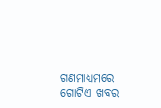ଗଣମାଧ୍ୟମରେ ଗୋଟିଏ ଖବର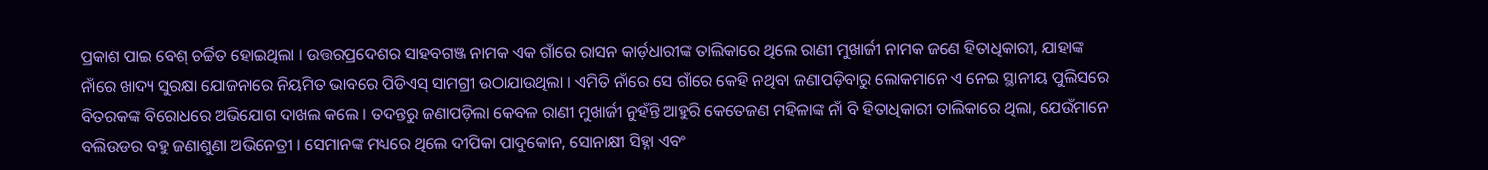ପ୍ରକାଶ ପାଇ ବେଶ୍‌ ଚର୍ଚ୍ଚିତ ହୋଇଥିଲା । ଉତ୍ତରପ୍ରଦେଶର ସାହବଗଞ୍ଜ ନାମକ ଏକ ଗାଁରେ ରାସନ କାର୍ଡ଼ଧାରୀଙ୍କ ତାଲିକାରେ ଥିଲେ ରାଣୀ ମୁଖାର୍ଜୀ ନାମକ ଜଣେ ହିତାଧିକାରୀ, ଯାହାଙ୍କ ନାଁରେ ଖାଦ୍ୟ ସୁରକ୍ଷା ଯୋଜନାରେ ନିୟମିତ ଭାବରେ ପିଡିଏସ୍‌ ସାମଗ୍ରୀ ଉଠାଯାଉଥିଲା । ଏମିତି ନାଁରେ ସେ ଗାଁରେ କେହି ନଥିବା ଜଣାପଡ଼ିବାରୁ ଲୋକମାନେ ଏ ନେଇ ସ୍ଥାନୀୟ ପୁଲିସରେ ବିତରକଙ୍କ ବିରୋଧରେ ଅଭିଯୋଗ ଦାଖଲ କଲେ । ତଦନ୍ତରୁ ଜଣାପଡ଼ିଲା କେବଳ ରାଣୀ ମୁଖାର୍ଜୀ ନୁହଁନ୍ତି ଆହୁରି କେତେଜଣ ମହିଳାଙ୍କ ନାଁ ବି ହିତାଧିକାରୀ ତାଲିକାରେ ଥିଲା, ଯେଉଁମାନେ ବଲିଉଡର ବହୁ ଜଣାଶୁଣା ଅଭିନେତ୍ରୀ । ସେମାନଙ୍କ ମଧ୍ୟରେ ଥିଲେ ଦୀପିକା ପାଦୁକୋନ, ସୋନାକ୍ଷୀ ସିହ୍ନା ଏବଂ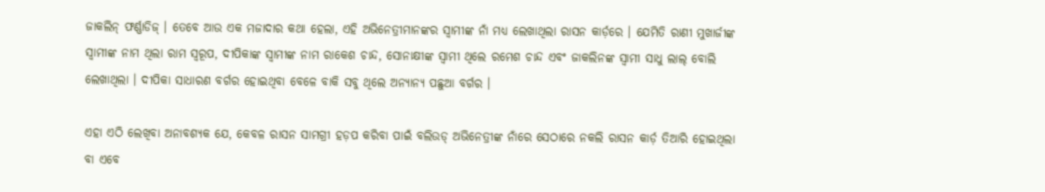ଜାକଲିନ୍‌ ଫର୍ଣ୍ଣାଡିଜ୍‌ । ତେବେ ଆଉ ଏକ ମଜାଦାର କଥା ହେଲା, ଏହି ଅଭିନେତ୍ରୀମାନଙ୍କର ସ୍ୱାମୀଙ୍କ ନାଁ ମଧ୍ୟ ଲେଖାଥିଲା ରାସନ କାର୍ଡ଼ରେ । ଯେମିତି ରାଣୀ ମୁଖାର୍ଜୀଙ୍କ ସ୍ୱାମୀଙ୍କ ନାମ ଥିଲା ରାମ ସ୍ୱରୂପ, ଦୀପିକାଙ୍କ ସ୍ୱାମୀଙ୍କ ନାମ ରାକେଶ ଚାନ୍ଦ, ସୋନାକ୍ଷୀଙ୍କ ସ୍ୱାମୀ ଥିଲେ ରମେଶ ଚାନ୍ଦ ଏବଂ ଜାକଲିନଙ୍କ ସ୍ୱାମୀ ସାଧୁ ଲାଲ୍‌ ବୋଲି ଲେଖାଥିଲା । ଦୀପିକା ସାଧାରଣ ବର୍ଗର ହୋଇଥିବା ବେଳେ ବାକି ସବୁ ଥିଲେ ଅନ୍ୟାନ୍ୟ ପଛୁଆ ବର୍ଗର ।

ଏହା ଏଠି ଲେଖିବା ଅନାବଶ୍ୟକ ଯେ, କେବଳ ରାସନ ସାମଗ୍ରୀ ହଡ଼ପ କରିବା ପାଇଁ ବଲିଉଡ୍‌ ଅଭିନେତ୍ରୀଙ୍କ ନାଁରେ ସେଠାରେ ନକଲି ରାସନ କାର୍ଡ଼ ତିଆରି ହୋଇଥିଲା ବା ଏବେ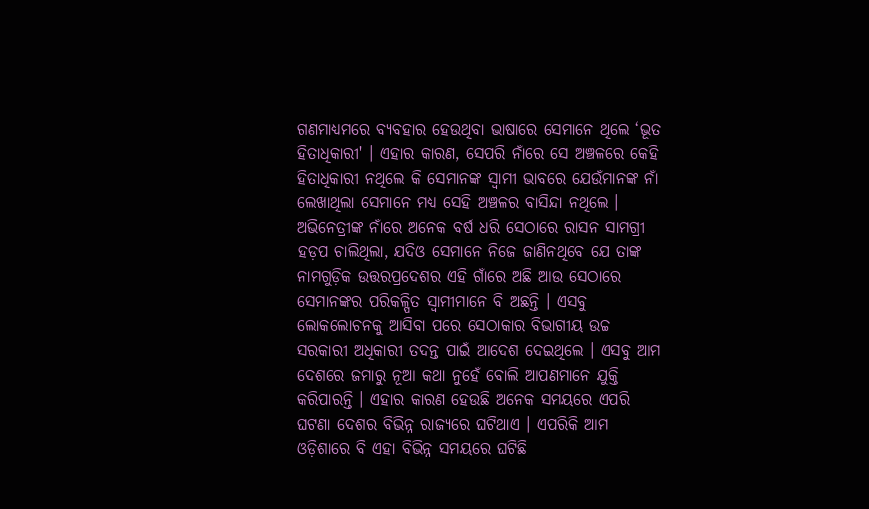ଗଣମାଧ୍ୟମରେ ବ୍ୟବହାର ହେଉଥିବା ଭାଷାରେ ସେମାନେ ଥିଲେ ‘ଭୂତ ହିତାଧିକାରୀ' । ଏହାର କାରଣ, ସେପରି ନାଁରେ ସେ ଅଞ୍ଚଳରେ କେହି ହିତାଧିକାରୀ ନଥିଲେ କି ସେମାନଙ୍କ ସ୍ୱାମୀ ଭାବରେ ଯେଉଁମାନଙ୍କ ନାଁ ଲେଖାଥିଲା ସେମାନେ ମଧ୍ୟ ସେହି ଅଞ୍ଚଳର ବାସିନ୍ଦା ନଥିଲେ । ଅଭିନେତ୍ରୀଙ୍କ ନାଁରେ ଅନେକ ବର୍ଷ ଧରି ସେଠାରେ ରାସନ ସାମଗ୍ରୀ ହଡ଼ପ ଚାଲିଥିଲା, ଯଦିଓ ସେମାନେ ନିଜେ ଜାଣିନଥିବେ ଯେ ତାଙ୍କ ନାମଗୁଡ଼ିକ ଉତ୍ତରପ୍ରଦେଶର ଏହି ଗାଁରେ ଅଛି ଆଉ ସେଠାରେ ସେମାନଙ୍କର ପରିକଳ୍ପିତ ସ୍ୱାମୀମାନେ ବି ଅଛନ୍ତି । ଏସବୁ ଲୋକଲୋଚନକୁ ଆସିବା ପରେ ସେଠାକାର ବିଭାଗୀୟ ଉଚ୍ଚ ସରକାରୀ ଅଧିକାରୀ ତଦନ୍ତ ପାଇଁ ଆଦେଶ ଦେଇଥିଲେ । ଏସବୁ ଆମ ଦେଶରେ ଜମାରୁ ନୂଆ କଥା ନୁହେଁ ବୋଲି ଆପଣମାନେ ଯୁକ୍ତି କରିପାରନ୍ତି । ଏହାର କାରଣ ହେଉଛି ଅନେକ ସମୟରେ ଏପରି ଘଟଣା ଦେଶର ବିଭିନ୍ନ ରାଜ୍ୟରେ ଘଟିଥାଏ । ଏପରିକି ଆମ ଓଡ଼ିଶାରେ ବି ଏହା ବିଭିନ୍ନ ସମୟରେ ଘଟିଛି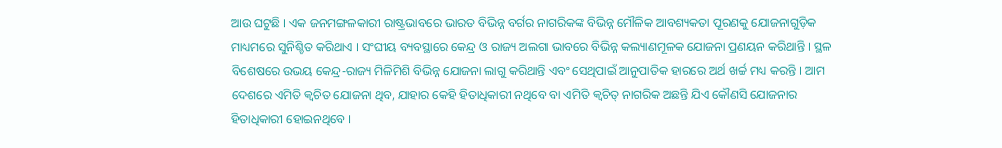ଆଉ ଘଟୁଛି । ଏକ ଜନମଙ୍ଗଳକାରୀ ରାଷ୍ଟ୍ରଭାବରେ ଭାରତ ବିଭିନ୍ନ ବର୍ଗର ନାଗରିକଙ୍କ ବିଭିନ୍ନ ମୌଳିକ ଆବଶ୍ୟକତା ପୂରଣକୁ ଯୋଜନାଗୁଡ଼ିକ ମାଧ୍ୟମରେ ସୁନିଶ୍ଚିତ କରିଥାଏ । ସଂଘୀୟ ବ୍ୟବସ୍ଥାରେ କେନ୍ଦ୍ର ଓ ରାଜ୍ୟ ଅଲଗା ଭାବରେ ବିଭିନ୍ନ କଲ୍ୟାଣମୂଳକ ଯୋଜନା ପ୍ରଣୟନ କରିଥାନ୍ତି । ସ୍ଥଳ ବିଶେଷରେ ଉଭୟ କେନ୍ଦ୍ର-ରାଜ୍ୟ ମିଳିମିଶି ବିଭିନ୍ନ ଯୋଜନା ଲାଗୁ କରିଥାନ୍ତି ଏବଂ ସେଥିପାଇଁ ଆନୁପାତିକ ହାରରେ ଅର୍ଥ ଖର୍ଚ୍ଚ ମଧ୍ୟ କରନ୍ତି । ଆମ ଦେଶରେ ଏମିତି କ୍ୱଚିତ ଯୋଜନା ଥିବ, ଯାହାର କେହି ହିତାଧିକାରୀ ନଥିବେ ବା ଏମିତି କ୍ୱଚିତ୍‌ ନାଗରିକ ଅଛନ୍ତି ଯିଏ କୌଣସି ଯୋଜନାର ହିତାଧିକାରୀ ହୋଇନଥିବେ ।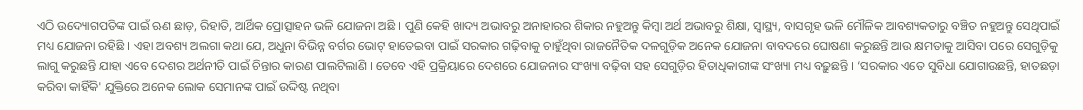ଏଠି ଉଦ୍ୟୋଗପତିଙ୍କ ପାଇଁ ଋଣ ଛାଡ଼, ରିହାତି, ଆର୍ଥିକ ପ୍ରୋତ୍ସାହନ ଭଳି ଯୋଜନା ଅଛି । ପୁଣି କେହି ଖାଦ୍ୟ ଅଭାବରୁ ଅନାହାରର ଶିକାର ନହୁଅନ୍ତୁ କିମ୍ବା ଅର୍ଥ ଅଭାବରୁ ଶିକ୍ଷା, ସ୍ୱାସ୍ଥ୍ୟ, ବାସଗୃହ ଭଳି ମୌଳିକ ଆବଶ୍ୟକତାରୁ ବଞ୍ଚିତ ନହୁଅନ୍ତୁ ସେଥିପାଇଁ ମଧ୍ୟ ଯୋଜନା ରହିଛି । ଏହା ଅବଶ୍ୟ ଅଲଗା କଥା ଯେ, ଅଧୁନା ବିଭିନ୍ନ ବର୍ଗର ଭୋଟ୍‌ ହାତେଇବା ପାଇଁ ସରକାର ଗଢ଼ିବାକୁ ଚାହୁଁଥିବା ରାଜନୈତିକ ଦଳଗୁଡ଼ିକ ଅନେକ ଯୋଜନା ବାବଦରେ ଘୋଷଣା କରୁଛନ୍ତି ଆଉ କ୍ଷମତାକୁ ଆସିବା ପରେ ସେଗୁଡ଼ିକୁ ଲାଗୁ କରୁଛନ୍ତି ଯାହା ଏବେ ଦେଶର ଅର୍ଥନୀତି ପାଇଁ ଚିନ୍ତାର କାରଣ ପାଲଟିଲାଣି । ତେବେ ଏହି ପ୍ରକ୍ରିୟାରେ ଦେଶରେ ଯୋଜନାର ସଂଖ୍ୟା ବଢ଼ିବା ସହ ସେଗୁଡ଼ିର ହିତାଧିକାରୀଙ୍କ ସଂଖ୍ୟା ମଧ୍ୟ ବଢ଼ୁଛନ୍ତି । ‘ସରକାର ଏତେ ସୁବିଧା ଯୋଗାଉଛନ୍ତି, ହାତଛଡ଼ା କରିବା କାହିଁକି' ଯୁକ୍ତିରେ ଅନେକ ଲୋକ ସେମାନଙ୍କ ପାଇଁ ଉଦ୍ଦିଷ୍ଟ ନଥିବା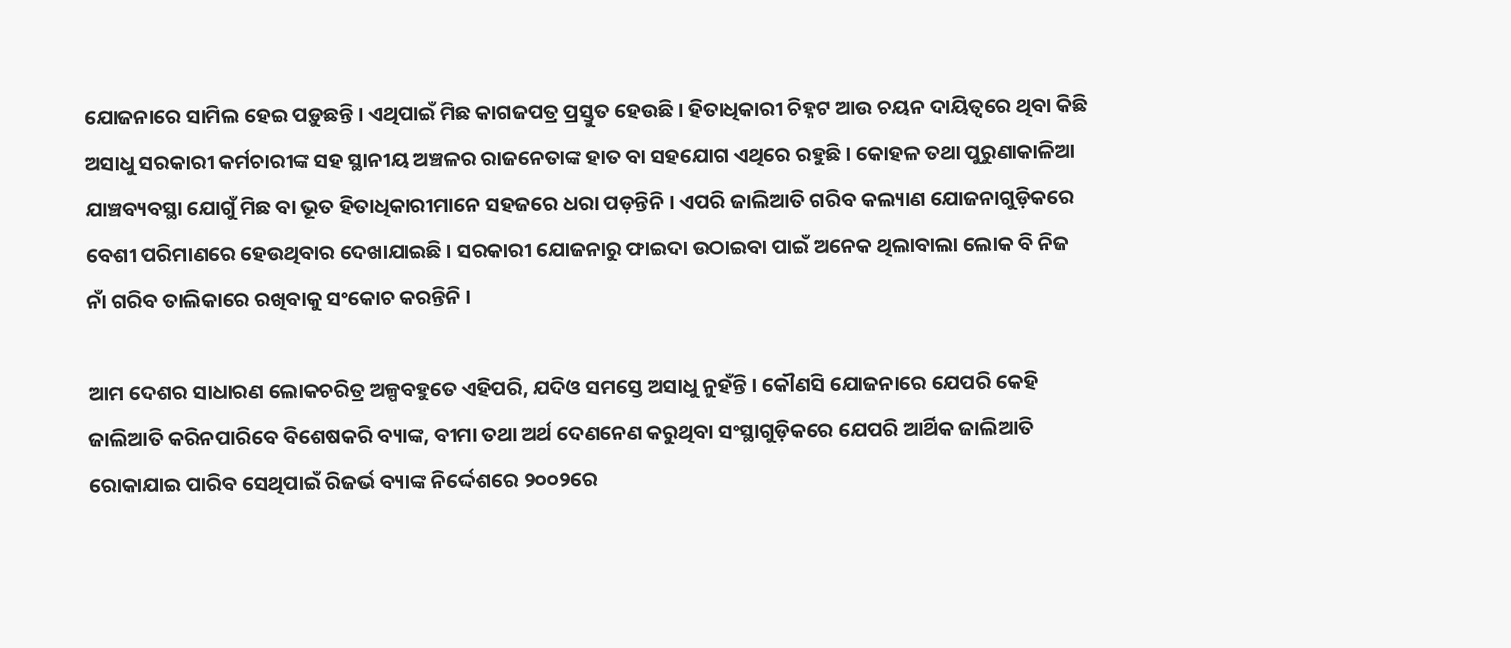ଯୋଜନାରେ ସାମିଲ ହେଇ ପଡ଼ୁଛନ୍ତି । ଏଥିପାଇଁ ମିଛ କାଗଜପତ୍ର ପ୍ରସ୍ତୁତ ହେଉଛି । ହିତାଧିକାରୀ ଚିହ୍ନଟ ଆଉ ଚୟନ ଦାୟିତ୍ୱରେ ଥିବା କିଛି ଅସାଧୁ ସରକାରୀ କର୍ମଚାରୀଙ୍କ ସହ ସ୍ଥାନୀୟ ଅଞ୍ଚଳର ରାଜନେତାଙ୍କ ହାତ ବା ସହଯୋଗ ଏଥିରେ ରହୁଛି । କୋହଳ ତଥା ପୁରୁଣାକାଳିଆ ଯାଞ୍ଚବ୍ୟବସ୍ଥା ଯୋଗୁଁ ମିଛ ବା ଭୂତ ହିତାଧିକାରୀମାନେ ସହଜରେ ଧରା ପଡ଼ନ୍ତିନି । ଏପରି ଜାଲିଆତି ଗରିବ କଲ୍ୟାଣ ଯୋଜନାଗୁଡ଼ିକରେ ବେଶୀ ପରିମାଣରେ ହେଉଥିବାର ଦେଖାଯାଇଛି । ସରକାରୀ ଯୋଜନାରୁ ଫାଇଦା ଉଠାଇବା ପାଇଁ ଅନେକ ଥିଲାବାଲା ଲୋକ ବି ନିଜ ନାଁ ଗରିବ ତାଲିକାରେ ରଖିବାକୁ ସଂକୋଚ କରନ୍ତିନି ।

ଆମ ଦେଶର ସାଧାରଣ ଲୋକଚରିତ୍ର ଅଳ୍ପବହୁତେ ଏହିପରି, ଯଦିଓ ସମସ୍ତେ ଅସାଧୁ ନୁହଁନ୍ତି । କୌଣସି ଯୋଜନାରେ ଯେପରି କେହି ଜାଲିଆତି କରିନପାରିବେ ବିଶେଷକରି ବ୍ୟାଙ୍କ, ବୀମା ତଥା ଅର୍ଥ ଦେଣନେଣ କରୁଥିବା ସଂସ୍ଥାଗୁଡ଼ିକରେ ଯେପରି ଆର୍ଥିକ ଜାଲିଆତି ରୋକାଯାଇ ପାରିବ ସେଥିପାଇଁ ରିଜର୍ଭ ବ୍ୟାଙ୍କ ନିର୍ଦ୍ଦେଶରେ ୨୦୦୨ରେ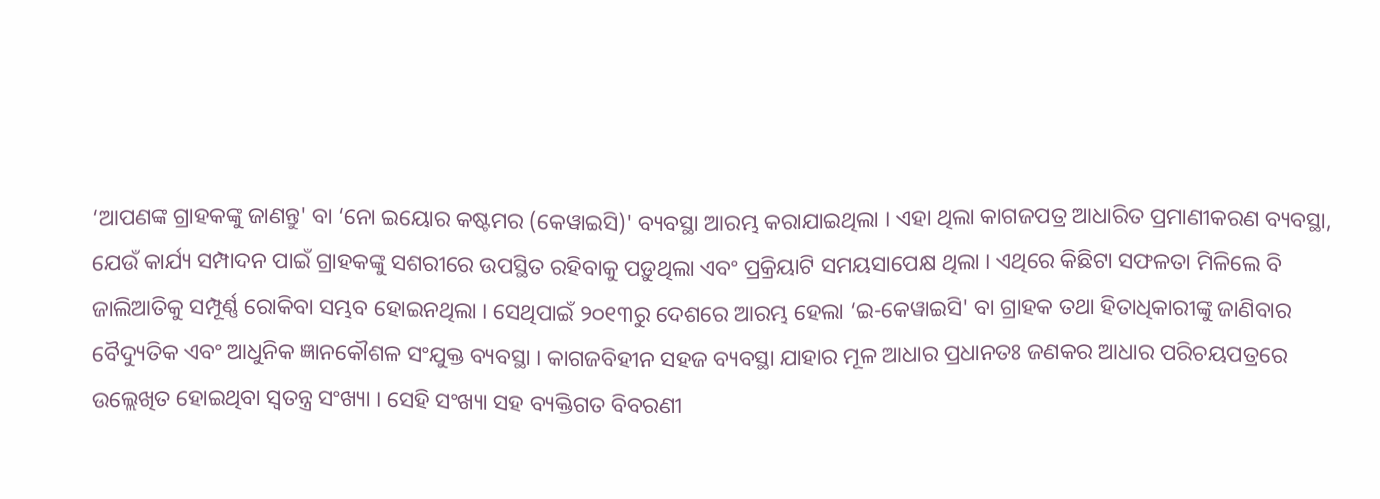‘ଆପଣଙ୍କ ଗ୍ରାହକଙ୍କୁ ଜାଣନ୍ତୁ' ବା ‘ନୋ ଇୟୋର କଷ୍ଟମର (କେୱାଇସି)' ବ୍ୟବସ୍ଥା ଆରମ୍ଭ କରାଯାଇଥିଲା । ଏହା ଥିଲା କାଗଜପତ୍ର ଆଧାରିତ ପ୍ରମାଣୀକରଣ ବ୍ୟବସ୍ଥା, ଯେଉଁ କାର୍ଯ୍ୟ ସମ୍ପାଦନ ପାଇଁ ଗ୍ରାହକଙ୍କୁ ସଶରୀରେ ଉପସ୍ଥିତ ରହିବାକୁ ପଡ଼ୁଥିଲା ଏବଂ ପ୍ରକ୍ରିୟାଟି ସମୟସାପେକ୍ଷ ଥିଲା । ଏଥିରେ କିଛିଟା ସଫଳତା ମିଳିଲେ ବି ଜାଲିଆତିକୁ ସମ୍ପୂର୍ଣ୍ଣ ରୋକିବା ସମ୍ଭବ ହୋଇନଥିଲା । ସେଥିପାଇଁ ୨୦୧୩ରୁ ଦେଶରେ ଆରମ୍ଭ ହେଲା ‘ଇ-କେୱାଇସି' ବା ଗ୍ରାହକ ତଥା ହିତାଧିକାରୀଙ୍କୁ ଜାଣିବାର ବୈଦ୍ୟୁତିକ ଏବଂ ଆଧୁନିକ ଜ୍ଞାନକୌଶଳ ସଂଯୁକ୍ତ ବ୍ୟବସ୍ଥା । କାଗଜବିହୀନ ସହଜ ବ୍ୟବସ୍ଥା ଯାହାର ମୂଳ ଆଧାର ପ୍ରଧାନତଃ ଜଣକର ଆଧାର ପରିଚୟପତ୍ରରେ ଉଲ୍ଲେଖିତ ହୋଇଥିବା ସ୍ୱତନ୍ତ୍ର ସଂଖ୍ୟା । ସେହି ସଂଖ୍ୟା ସହ ବ୍ୟକ୍ତିଗତ ବିବରଣୀ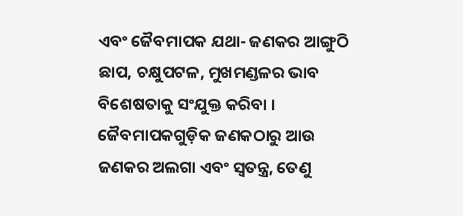ଏବଂ ଜୈବମାପକ ଯଥା- ଜଣକର ଆଙ୍ଗୁଠି ଛାପ, ଚକ୍ଷୁପଟଳ, ମୁଖମଣ୍ଡଳର ଭାବ ବିଶେଷତାକୁ ସଂଯୁକ୍ତ କରିବା । ଜୈବମାପକଗୁଡ଼ିକ ଜଣକଠାରୁ ଆଉ ଜଣକର ଅଲଗା ଏବଂ ସ୍ୱତନ୍ତ୍ର, ତେଣୁ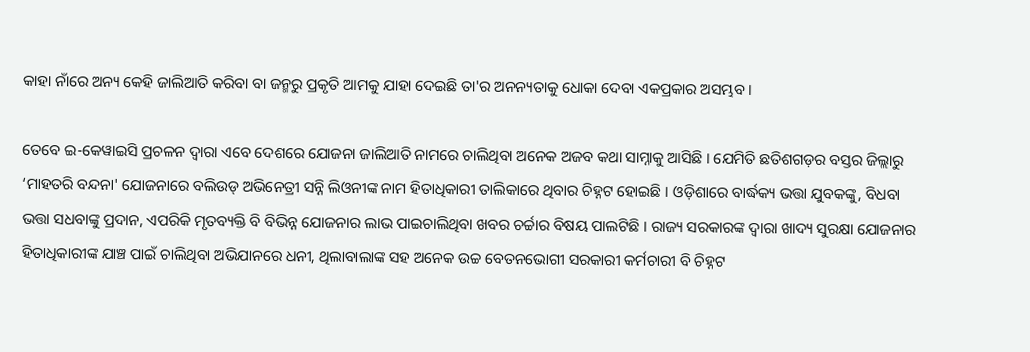କାହା ନାଁରେ ଅନ୍ୟ କେହି ଜାଲିଆତି କରିବା ବା ଜନ୍ମରୁ ପ୍ରକୃତି ଆମକୁ ଯାହା ଦେଇଛି ତା'ର ଅନନ୍ୟତାକୁ ଧୋକା ଦେବା ଏକପ୍ରକାର ଅସମ୍ଭବ ।

ତେବେ ଇ-କେୱାଇସି ପ୍ରଚଳନ ଦ୍ୱାରା ଏବେ ଦେଶରେ ଯୋଜନା ଜାଲିଆତି ନାମରେ ଚାଲିଥିବା ଅନେକ ଅଜବ କଥା ସାମ୍ନାକୁ ଆସିଛି । ଯେମିତି ଛତିଶଗଡ଼ର ବସ୍ତର ଜିଲ୍ଲାରୁ ‘ମାହତରି ବନ୍ଦନା' ଯୋଜନାରେ ବଲିଉଡ୍‌ ଅଭିନେତ୍ରୀ ସନ୍ନି ଲିଓନୀଙ୍କ ନାମ ହିତାଧିକାରୀ ତାଲିକାରେ ଥିବାର ଚିହ୍ନଟ ହୋଇଛି । ଓଡ଼ିଶାରେ ବାର୍ଦ୍ଧକ୍ୟ ଭତ୍ତା ଯୁବକଙ୍କୁ, ବିଧବା ଭତ୍ତା ସଧବାଙ୍କୁ ପ୍ରଦାନ, ଏପରିକି ମୃତବ୍ୟକ୍ତି ବି ବିଭିନ୍ନ ଯୋଜନାର ଲାଭ ପାଇଚାଲିଥିବା ଖବର ଚର୍ଚ୍ଚାର ବିଷୟ ପାଲଟିଛି । ରାଜ୍ୟ ସରକାରଙ୍କ ଦ୍ୱାରା ଖାଦ୍ୟ ସୁରକ୍ଷା ଯୋଜନାର ହିତାଧିକାରୀଙ୍କ ଯାଞ୍ଚ ପାଇଁ ଚାଲିଥିବା ଅଭିଯାନରେ ଧନୀ, ଥିଲାବାଲାଙ୍କ ସହ ଅନେକ ଉଚ୍ଚ ବେତନଭୋଗୀ ସରକାରୀ କର୍ମଚାରୀ ବି ଚିହ୍ନଟ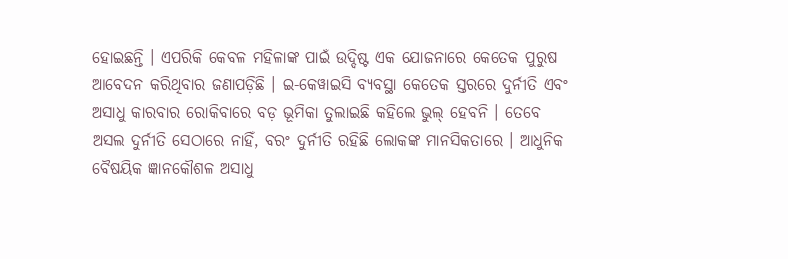ହୋଇଛନ୍ତି । ଏପରିକି କେବଳ ମହିଳାଙ୍କ ପାଇଁ ଉଦ୍ଦିଷ୍ଟ ଏକ ଯୋଜନାରେ କେତେକ ପୁରୁଷ ଆବେଦନ କରିଥିବାର ଜଣାପଡ଼ିଛି । ଇ-କେୱାଇସି ବ୍ୟବସ୍ଥା କେତେକ ସ୍ତରରେ ଦୁର୍ନୀତି ଏବଂ ଅସାଧୁ କାରବାର ରୋକିବାରେ ବଡ଼ ଭୂମିକା ତୁଲାଇଛି କହିଲେ ଭୁଲ୍‌ ହେବନି । ତେବେ ଅସଲ ଦୁର୍ନୀତି ସେଠାରେ ନାହିଁ, ବରଂ ଦୁର୍ନୀତି ରହିଛି ଲୋକଙ୍କ ମାନସିକତାରେ । ଆଧୁନିକ ବୈଷୟିକ ଜ୍ଞାନକୌଶଳ ଅସାଧୁ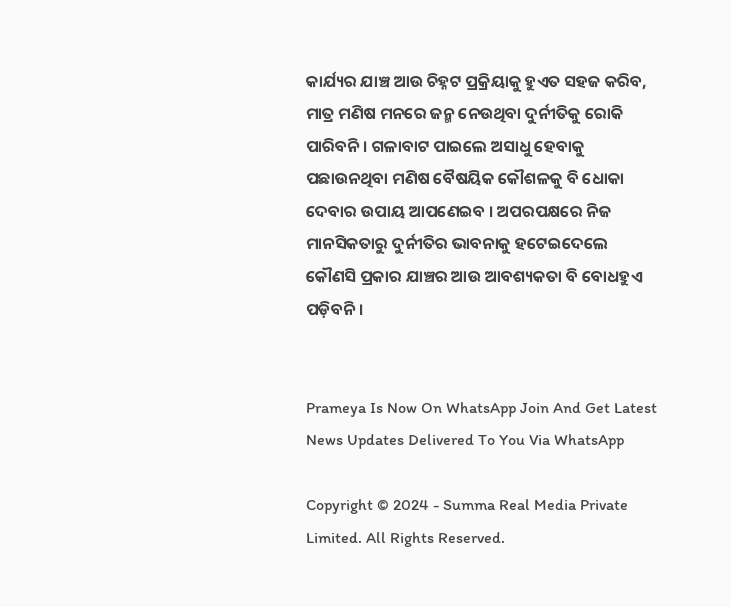କାର୍ଯ୍ୟର ଯାଞ୍ଚ ଆଉ ଚିହ୍ନଟ ପ୍ରକ୍ରିୟାକୁ ହୁଏତ ସହଜ କରିବ, ମାତ୍ର ମଣିଷ ମନରେ ଜନ୍ମ ନେଉଥିବା ଦୁର୍ନୀତିକୁ ରୋକି ପାରିବନି । ଗଳାବାଟ ପାଇଲେ ଅସାଧୁ ହେବାକୁ ପଛାଉନଥିବା ମଣିଷ ବୈଷୟିକ କୌଶଳକୁ ବି ଧୋକା ଦେବାର ଉପାୟ ଆପଣେଇବ । ଅପରପକ୍ଷରେ ନିଜ ମାନସିକତାରୁ ଦୁର୍ନୀତିର ଭାବନାକୁ ହଟେଇଦେଲେ କୌଣସି ପ୍ରକାର ଯାଞ୍ଚର ଆଉ ଆବଶ୍ୟକତା ବି ବୋଧହୁଏ ପଡ଼ିବନି ।


Prameya Is Now On WhatsApp Join And Get Latest News Updates Delivered To You Via WhatsApp

Copyright © 2024 - Summa Real Media Private Limited. All Rights Reserved.